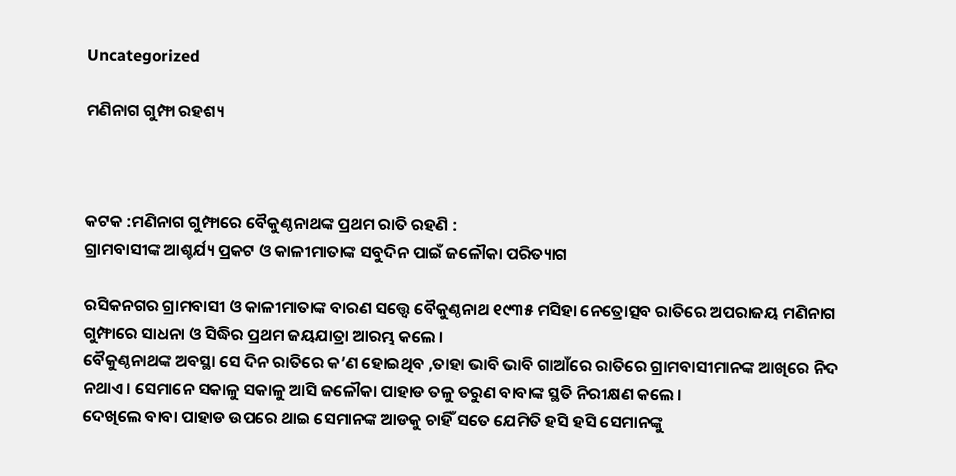Uncategorized

ମଣିନାଗ ଗୁମ୍ଫା ରହଶ୍ୟ



କଟକ :ମଣିନାଗ ଗୁମ୍ଫାରେ ବୈକୁଣ୍ଠନାଥଙ୍କ ପ୍ରଥମ ରାତି ରହଣି :
ଗ୍ରାମବାସୀଙ୍କ ଆଶ୍ଚର୍ଯ୍ୟ ପ୍ରକଟ ଓ କାଳୀମାତାଙ୍କ ସବୁଦିନ ପାଇଁ ଜଳୌକା ପରିତ୍ୟାଗ

ରସିକନଗର ଗ୍ରାମବାସୀ ଓ କାଳୀମାତାଙ୍କ ବାରଣ ସତ୍ତ୍ଵେ ବୈକୁଣ୍ଠନାଥ ୧୯୩୫ ମସିହା ନେତ୍ରୋତ୍ସବ ରାତିରେ ଅପରାଜୟ ମଣିନାଗ ଗୁମ୍ଫାରେ ସାଧନା ଓ ସିଦ୍ଧିର ପ୍ରଥମ ଜୟଯାତ୍ରା ଆରମ୍ଭ କଲେ ।
ବୈକୁଣ୍ଠନାଥଙ୍କ ଅବସ୍ଥା ସେ ଦିନ ରାତିରେ କ’ଣ ହୋଇଥିବ ,ତାହା ଭାବି ଭାବି ଗାଆଁରେ ରାତିରେ ଗ୍ରାମବାସୀମାନଙ୍କ ଆଖିରେ ନିଦ ନଥାଏ । ସେମାନେ ସକାଳୁ ସକାଳୁ ଆସି ଜଳୌକା ପାହାଡ ତଳୁ ତରୁଣ ବାବାଙ୍କ ସ୍ଥତି ନିରୀକ୍ଷଣ କଲେ ।
ଦେଖିଲେ ବାବା ପାହାଡ ଉପରେ ଥାଇ ସେମାନଙ୍କ ଆଡକୁ ଚାହିଁ ସତେ ଯେମିତି ହସି ହସି ସେମାନଙ୍କୁ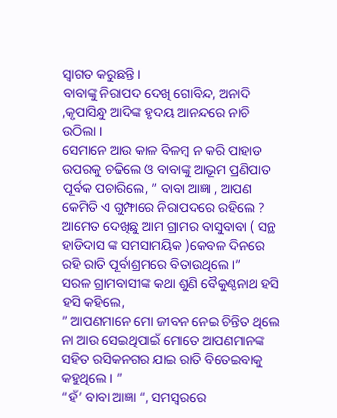ସ୍ୱାଗତ କରୁଛନ୍ତି ।
ବାବାଙ୍କୁ ନିରାପଦ ଦେଖି ଗୋବିନ୍ଦ, ଅନାଦି ,କୃପାସିନ୍ଧୁ ଆଦିଙ୍କ ହୃଦୟ ଆନନ୍ଦରେ ନାଚି ଉଠିଲା ।
ସେମାନେ ଆଉ କାଳ ବିଳମ୍ବ ନ କରି ପାହାଡ ଉପରକୁ ଚଢିଲେ ଓ ବାବାଙ୍କୁ ଆଭୂମ ପ୍ରଣିପାତ ପୂର୍ବକ ପଚାରିଲେ, ” ବାବା ଆଜ୍ଞା , ଆପଣ କେମିତି ଏ ଗୁମ୍ଫାରେ ନିରାପଦରେ ରହିଲେ ? ଆମେତ ଦେଖିଛୁ ଆମ ଗ୍ରାମର ବାସୁବାବା ( ସନ୍ଥ ହାଡିଦାସ ଙ୍କ ସମସାମୟିକ )କେବଳ ଦିନରେ ରହି ରାତି ପୂର୍ବାଶ୍ରମରେ ବିତାଉଥିଲେ ।”
ସରଳ ଗ୍ରାମବାସୀଙ୍କ କଥା ଶୁଣି ବୈକୁଣ୍ଠନାଥ ହସି ହସି କହିଲେ,
” ଆପଣମାନେ ମୋ ଜୀବନ ନେଇ ଚିନ୍ତିତ ଥିଲେ ନା ଆଉ ସେଇଥିପାଇଁ ମୋତେ ଆପଣମାନଙ୍କ ସହିତ ରସିକନଗର ଯାଇ ରାତି ବିତେଇବାକୁ କହୁଥିଲେ । ”
“ହଁ’ ବାବା ଆଜ୍ଞା “, ସମସ୍ୱରରେ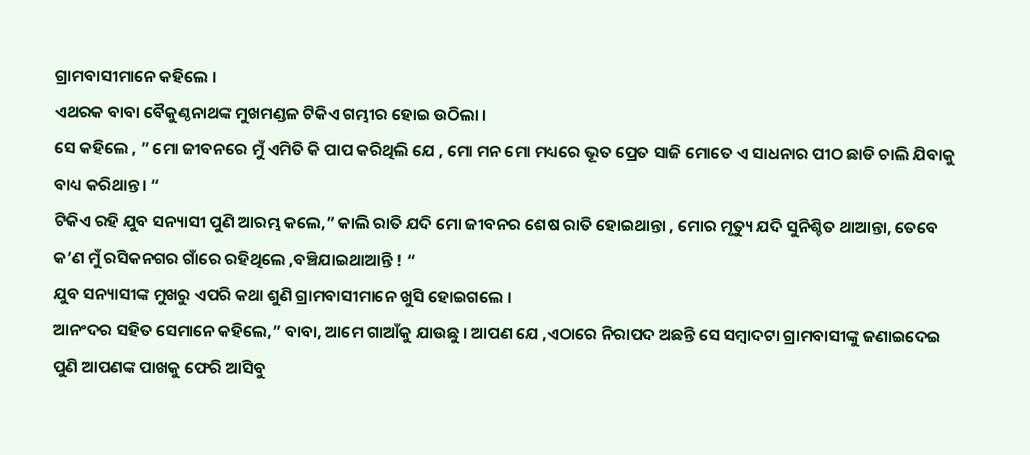ଗ୍ରାମବାସୀମାନେ କହିଲେ ।
ଏଥରକ ବାବା ବୈକୁଣ୍ଠନାଥଙ୍କ ମୁଖମଣ୍ଡଳ ଟିକିଏ ଗମ୍ଭୀର ହୋଇ ଉଠିଲା ।
ସେ କହିଲେ , ” ମୋ ଜୀବନରେ ମୁଁ ଏମିତି କି ପାପ କରିଥିଲି ଯେ , ମୋ ମନ ମୋ ମଧ୍ୟରେ ଭୂତ ପ୍ରେତ ସାଜି ମୋତେ ଏ ସାଧନାର ପୀଠ ଛାଡି ଚାଲି ଯିବାକୁ ବାଧ୍ୟ କରିଥାନ୍ତ। “
ଟିକିଏ ରହି ଯୁବ ସନ୍ୟାସୀ ପୁଣି ଆରମ୍ଭ କଲେ,” କାଲି ରାତି ଯଦି ମୋ ଜୀବନର ଶେଷ ରାତି ହୋଇଥାନ୍ତା , ମୋର ମୃତ୍ୟୁ ଯଦି ସୁନିଶ୍ଚିତ ଥାଆନ୍ତା, ତେବେ କ’ଣ ମୁଁ ରସିକନଗର ଗାଁରେ ରହିଥିଲେ ,ବଞ୍ଚିଯାଇଥାଆନ୍ତି ! “
ଯୁବ ସନ୍ୟାସୀଙ୍କ ମୁଖରୁ ଏପରି କଥା ଶୁଣି ଗ୍ରାମବାସୀମାନେ ଖୁସି ହୋଇଗଲେ ।
ଆନଂଦର ସହିତ ସେମାନେ କହିଲେ,” ବାବା, ଆମେ ଗାଆଁକୁ ଯାଉଛୁ । ଆପଣ ଯେ ,ଏଠାରେ ନିରାପଦ ଅଛନ୍ତି ସେ ସମ୍ବାଦଟା ଗ୍ରାମବାସୀଙ୍କୁ ଜଣାଇଦେଇ ପୁଣି ଆପଣଙ୍କ ପାଖକୁ ଫେରି ଆସିବୁ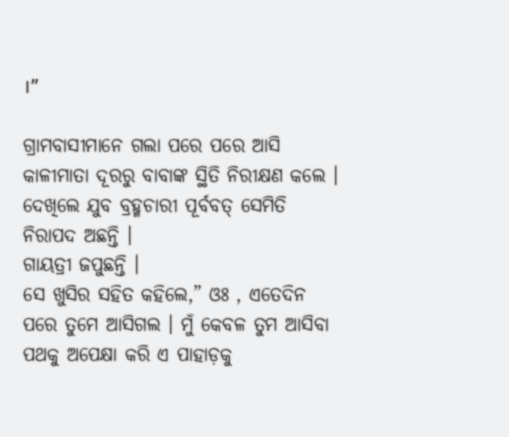।”

ଗ୍ରାମବାସୀମାନେ ଗଲା ପରେ ପରେ ଆସି କାଳୀମାତା ଦୂରରୁ ବାବାଙ୍କ ସ୍ଥିତି ନିରୀକ୍ଷଣ କଲେ ।
ଦେଖିଲେ ଯୁବ ବ୍ରହ୍ମଚାରୀ ପୂର୍ବବତ୍ ସେମିତି ନିରାପଦ ଅଛନ୍ତି ।
ଗାୟତ୍ରୀ ଜପୁଛନ୍ତି ।
ସେ ଖୁସିର ସହିତ କହିଲେ,” ଓଃ , ଏତେଦିନ ପରେ ତୁମେ ଆସିଗଲ । ମୁଁ କେବଳ ତୁମ ଆସିବା ପଥକୁ ଅପେକ୍ଷା କରି ଏ ପାହାଡ଼କୁ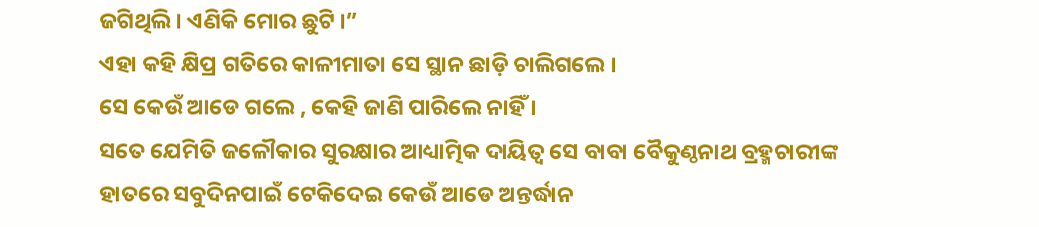ଜଗିଥିଲି । ଏଣିକି ମୋର ଛୁଟି ।”
ଏହା କହି କ୍ଷିପ୍ର ଗତିରେ କାଳୀମାତା ସେ ସ୍ଥାନ ଛାଡ଼ି ଚାଲିଗଲେ ।
ସେ କେଉଁ ଆଡେ ଗଲେ , କେହି ଜାଣି ପାରିଲେ ନାହିଁ ।
ସତେ ଯେମିତି ଜଳୌକାର ସୁରକ୍ଷାର ଆଧ୍ୟାତ୍ମିକ ଦାୟିତ୍ୱ ସେ ବାବା ବୈକୁଣ୍ଠନାଥ ବ୍ରହ୍ମଚାରୀଙ୍କ ହାତରେ ସବୁଦିନପାଇଁ ଟେକିଦେଇ କେଉଁ ଆଡେ ଅନ୍ତର୍ଦ୍ଧାନ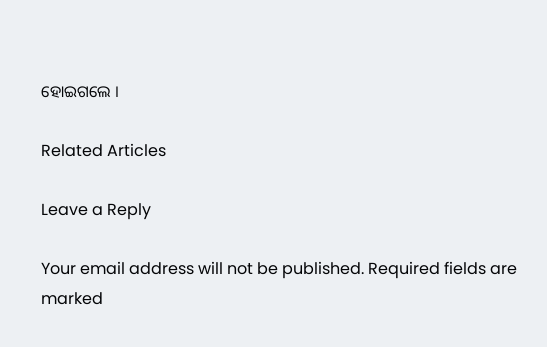ହୋଇଗଲେ ।

Related Articles

Leave a Reply

Your email address will not be published. Required fields are marked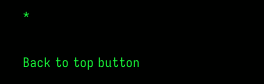*

Back to top button